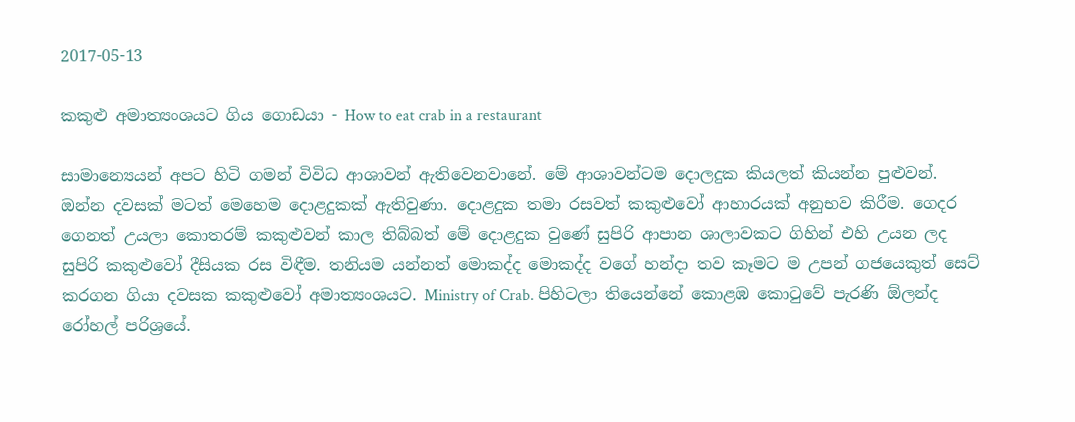2017-05-13

කකුළු අමාත්‍යංශයට ගිය ගොඩයා - How to eat crab in a restaurant

සාමාන්‍යෙයන් අපට හිටි ගමන් විවිධ ආශාවන් ඇතිවෙනවානේ. මේ ආශාවන්ටම දොලදුක කියලත් කියන්න පුළුවන්. ඔන්න දවසක් මටත් මෙහෙම දොළදුකක් ඇතිවුණා. දොළදුක තමා රසවත් කකුළුවෝ ආහාරයක් අනුභව කිරීම. ගෙදර ගෙනත් උයලා කොතරම් කකුළුවන් කාල තිබ්බත් මේ දොළදුක වුණේ සුපිරි ආපාන ශාලාවකට ගිහින් එහි උයන ලද සුපිරි කකුළුවෝ දීසියක රස විඳීම. තනියම යන්නත් මොකද්ද මොකද්ද වගේ හන්දා තව කෑමට ම උපන් ගජයෙකුත් සෙට් කරගන ගියා දවසක කකුළුවෝ අමාත්‍යංශයට. Ministry of Crab. පිහිටලා තියෙන්නේ කොළඹ කොටුවේ පැරණි ඕලන්ද රෝහල් පරිශ්‍රයේ.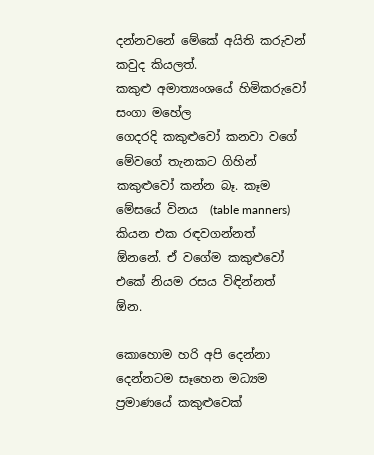දන්නවනේ මේකේ අයිති කරුවන් කවුද කියලත්.
කකුළු අමාත්‍යංශයේ හිමිකරුවෝ සංගා මහේල
ගෙදරදි කකුළුවෝ කනවා වගේ මේවගේ තැනකට ගිහින් කකුළුවෝ කන්න බෑ. කෑම මේසයේ විනය  (table manners) කියන එක රඳවගන්නත් ඕනනේ. ඒ වගේම කකුළුවෝ එකේ නියම රසය විඳින්නත් ඕන.

කොහොම හරි අපි දෙන්නා දෙන්නටම සෑහෙන මධ්‍යම ප්‍රමාණයේ කකුළුවෙක්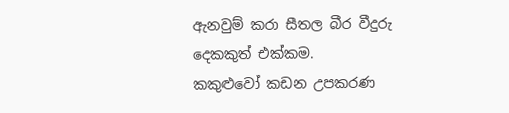ඇනවුම් කරා සීතල බීර වීදුරු දෙකකුත් එක්කම.
කකුළුවෝ කඩන උපකරණ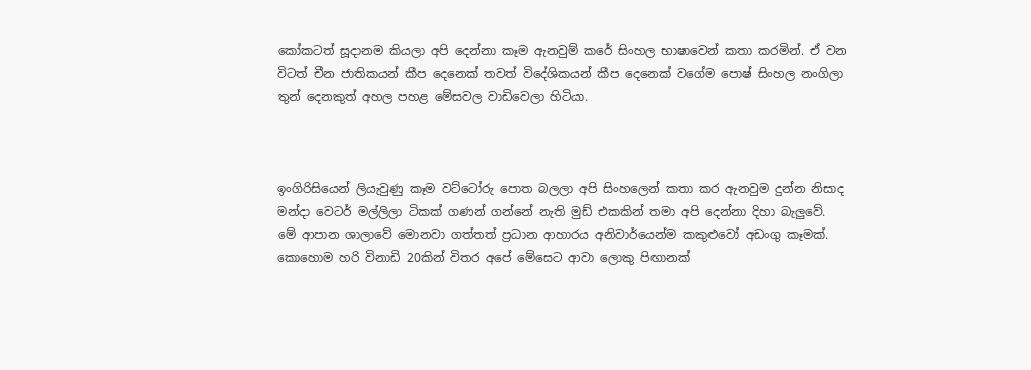කෝකටත් සූදානම කියලා අපි දෙන්නා කෑම ඇනවුම් කරේ සිංහල භාෂාවෙන් කතා කරමින්. ඒ වන විටත් චීන ජාතිකයන් කීප දෙනෙක් තවත් විදේශිකයන් කීප දෙනෙක් වගේම පොෂ් සිංහල නංගිලා තුන් දෙනකුත් අහල පහළ මේසවල වාඩිවෙලා හිටියා.



ඉංගිරිසියෙන් ලියැවුණු කෑම වට්ටෝරු පොත බලලා අපි සිංහලෙන් කතා කර ඇනවුම දුන්න නිසාද මන්දා වෙටර් මල්ලිලා ටිකක් ගණන් ගන්නේ නැති මුඩ් එකකින් තමා අපි දෙන්නා දිහා බැලුවේ.
මේ ආපාන ශාලාවේ මොනවා ගත්තත් ප්‍රධාන ආහාරය අනිවාර්යෙන්ම කකුළුවෝ අඩංගු කෑමක්.
කොහොම හරි විනාඩි 20කින් විතර අපේ මේසෙට ආවා ලොකු පිඟානක්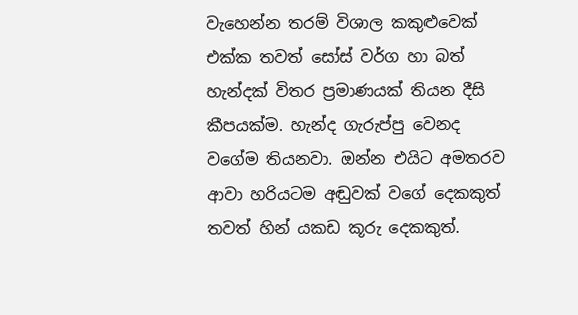වැහෙන්න තරම් විශාල කකුළුවෙක් එක්ක තවත් සෝස් වර්ග හා බත් හැන්දක් විතර ප්‍රමාණයක් තියන දීසි කීපයක්ම. හැන්ද ගැරුප්පු වෙනද වගේම තියනවා. ඔන්න එයිට අමතරව ආවා හරියටම අඬුවක් වගේ දෙකකුත් තවත් හින් යකඩ කූරු දෙකකුත්.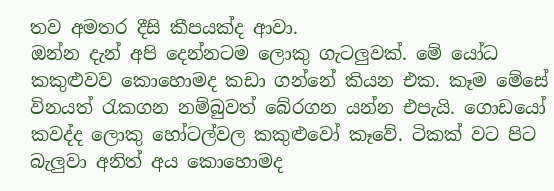තව අමතර දීසි කීපයක්ද ආවා.
ඔන්න දැන් අපි දෙන්නටම ලොකු ගැටලුවක්. මේ යෝධ කකුළුවව කොහොමද කඩා ගන්නේ කියන එක. කෑම මේසේ විනයත් රැකගන නම්බුවත් බේරගන යන්න එපැයි. ගොඩයෝ කවද්ද ලොකු හෝටල්වල කකුළුවෝ කෑවේ. ටිකක් වට පිට බැලුවා අනිත් අය කොහොමද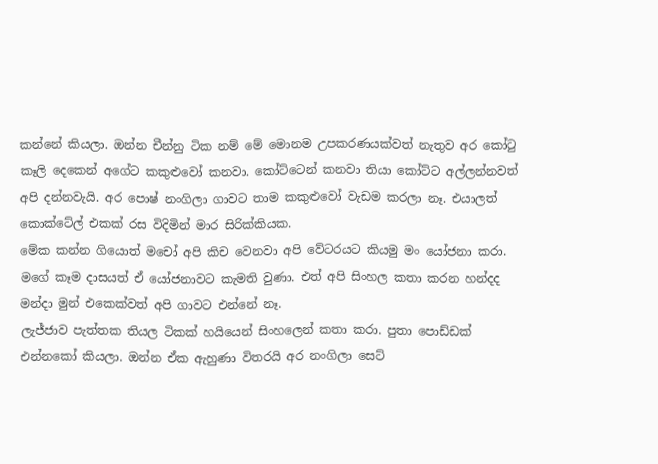කන්නේ කියලා. ඔන්න චීන්නු ටික නම් මේ මොනම උපකරණයක්වත් නැතුව අර කෝටු කෑලි දෙකෙන් අගේට කකුළුවෝ කනවා. කෝට්ටෙන් කනවා තියා කෝට්ට අල්ලන්නවත් අපි දන්නවැයි. අර පොෂ් නංගිලා ගාවට තාම කකුළුවෝ වැඩම කරලා නෑ. එයාලත් කොක්ටේල් එකක් රස විදිමින් මාර සිරික්කියක.
මේක කන්න ගියොත් මචෝ අපි කිච වෙනවා අපි වේටරයට කියමු මං යෝජනා කරා. මගේ කෑම දාසයත් ඒ යෝජනාවට කැමති වුණා. එත් අපි සිංහල කතා කරන හන්දද මන්දා මුන් එකෙක්වත් අපි ගාවට එන්නේ නෑ.
ලැජ්ජාව පැත්තක තියල ටිකක් හයියෙන් සිංහලෙන් කතා කරා. පුතා පොඩ්ඩක් එන්නකෝ කියලා. ඔන්න ඒක ඇහුණා විතරයි අර නංගිලා සෙට්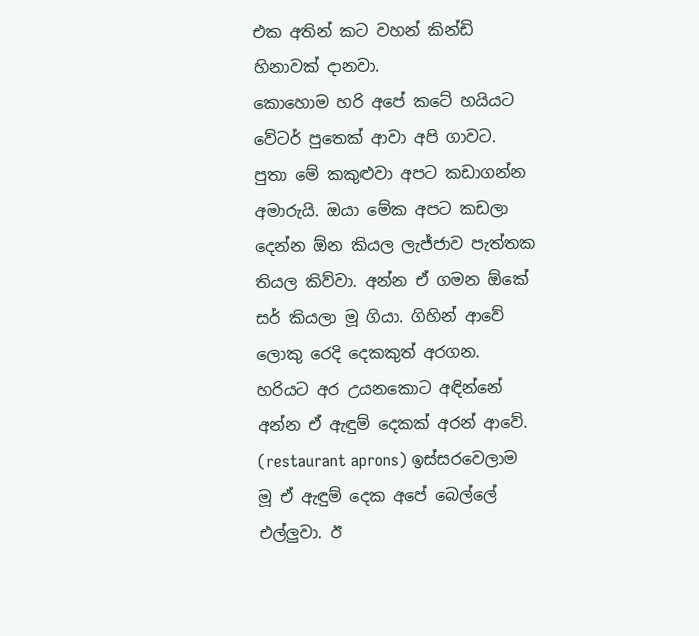එක අතින් කට වහන් කින්ඩි හිනාවක් දානවා.
කොහොම හරි අපේ කටේ හයියට වේටර් පුතෙක් ආවා අපි ගාවට. පුතා මේ කකුළුවා අපට කඩාගන්න අමාරුයි. ඔයා මේක අපට කඩලා දෙන්න ඕන කියල ලැජ්ජාව පැත්තක තියල කිව්වා. අන්න ඒ ගමන ඕකේ සර් කියලා මූ ගියා. ගිහින් ආවේ ලොකු රෙදි දෙකකුත් අරගන. හරියට අර උයනකොට අඳින්නේ අන්න ඒ ඇඳුම් දෙකක් අරන් ආවේ. (restaurant aprons) ඉස්සරවෙලාම මූ ඒ ඇඳුම් දෙක අපේ බෙල්ලේ එල්ලුවා. ඊ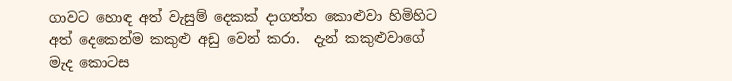ගාවට හොඳ අත් වැසුම් දෙකක් දාගත්ත කොළුවා හිමිහිට අත් දෙකෙන්ම කකුළු අඩු වෙන් කරා.  දැන් කකුළුවාගේ මැද කොටස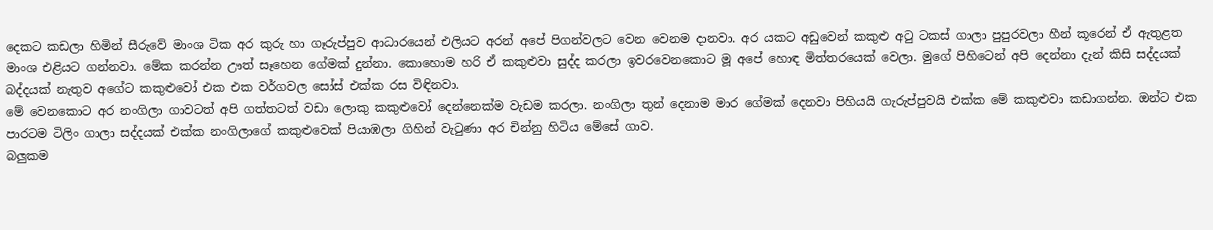දෙකට කඩලා හිමින් සීරුවේ මාංශ ටික අර කුරු හා ගෑරුප්පුව ආධාරයෙන් එලියට අරන් අපේ පිගන්වලට වෙන වෙනම දානවා. අර යකට අඩුවෙන් කකුළු අටු ටකස් ගාලා පුපුරවලා හීන් කූරෙන් ඒ ඇතුළත මාංශ එළියට ගන්නවා. මේක කරන්න ඌත් සෑහෙන ගේමක් දුන්නා. කොහොම හරි ඒ කකුළුවා සුද්ද කරලා ඉවරවෙනකොට මූ අපේ හොඳ මිත්තරයෙක් වෙලා. මුගේ පිහිටෙන් අපි දෙන්නා දැන් කිසි සද්දයක් බද්දයක් නැතුව අගේට කකුළුවෝ එක එක වර්ගවල සෝස් එක්ක රස විඳිනවා.
මේ වෙනකොට අර නංගිලා ගාවටත් අපි ගත්තටත් වඩා ලොකු කකුළුවෝ දෙන්නෙක්ම වැඩම කරලා. නංගිලා තුන් දෙනාම මාර ගේමක් දෙනවා පිහියයි ගැරුප්පුවයි එක්ක මේ කකුළුවා කඩාගන්න. ඔන්ට එක පාරටම ටිලිං ගාලා සද්දයක් එක්ක නංගිලාගේ කකුළුවෙක් පියාඹලා ගිහින් වැටුණා අර චින්නු හිටිය මේසේ ගාව.
බලුකම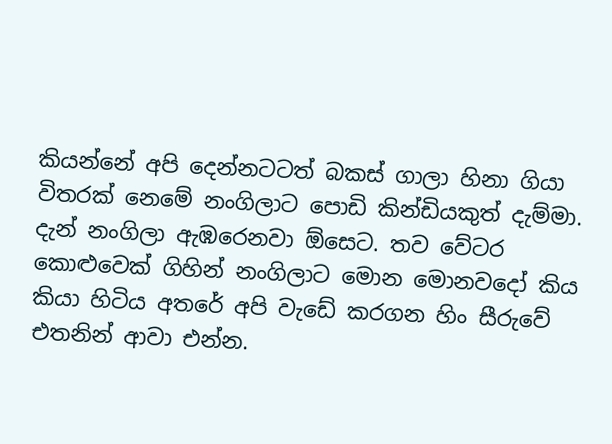කියන්නේ අපි දෙන්නටටත් බකස් ගාලා හිනා ගියා විතරක් නෙමේ නංගිලාට පොඩි කින්ඩියකුත් දැම්මා. දැන් නංගිලා ඇඹරෙනවා ඕසෙට. තව වේටර කොළුවෙක් ගිහින් නංගිලාට මොන මොනවදෝ කිය කියා හිටිය අතරේ අපි වැඩේ කරගන හිං සීරුවේ එතනින් ආවා එන්න.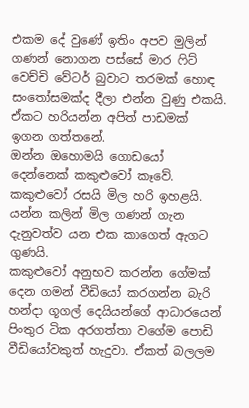එකම දේ වුණේ ඉතිං අපව මුලින් ගණන් නොගන පස්සේ මාර ෆිට් වෙච්චි වේටර් බුවාට තරමක් හොඳ සංතෝසමක්ද දීලා එන්න වුණු එකයි. ඒකට හරියන්න අපිත් පාඩමක් ඉගන ගත්තනේ.
ඔන්න ඔහොමයි ගොඩයෝ දෙන්නෙක් කකුළුවෝ කෑවේ.
කකුළුවෝ රසයි මිල හරි ඉහළයි. යන්න කලින් මිල ගණන් ගැන දැනුවත්ව යන එක කාගෙත් ඇගට ගුණයි.
කකුළුවෝ අනුභව කරන්න ගේමක් දෙන ගමන් වීඩියෝ කරගන්න බැරි හන්දා ගූගල් දෙයියන්ගේ ආධාරයෙන් පිංතුර ටික අරගත්තා වගේම පොඩි වීඩියෝවකුත් හැදුවා. ඒකත් බලලම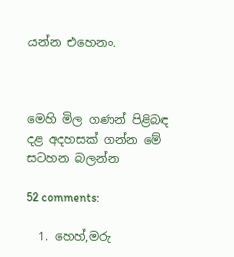යන්න එහෙනං.



මෙහි මිල ගණන් පිළිබඳ දළ අදහසක් ගන්න මේ සටහන බලන්න

52 comments:

  1. හෙහ්,මරු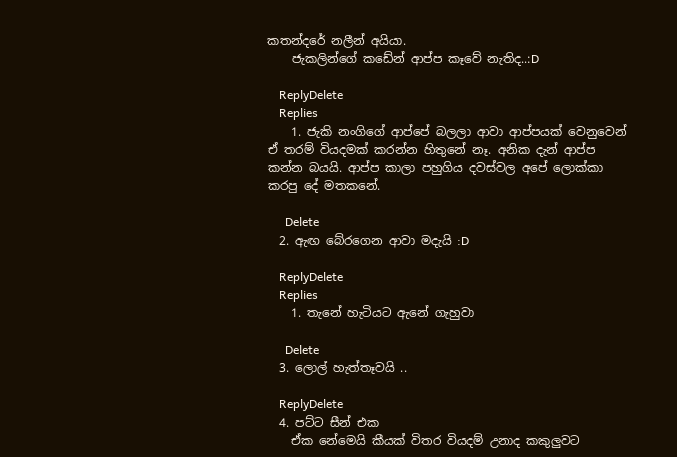කතන්දරේ නලීන් අයියා.
    ජැකලින්ගේ කඩේන් ආප්ප කෑවේ නැතිද..:D

    ReplyDelete
    Replies
    1. ජැකි නංගිගේ ආප්පේ බලලා ආවා ආප්පයක් වෙනුවෙන් ඒ තරම් වියදමක් කරන්න හිතුනේ නෑ. අනික දැන් ආප්ප කන්න බයයි. ආප්ප කාලා පහුගිය දවස්වල අපේ ලොක්කා කරපු දේ මතකනේ.

      Delete
  2. ඇඟ බේරගෙන ආවා මදැයි :D

    ReplyDelete
    Replies
    1. තැනේ හැටියට ඇනේ ගැහුවා

      Delete
  3. ලොල් හැත්තෑවයි ..

    ReplyDelete
  4. පට්ට සීන් එක
    ඒක නේමෙයි කීයක් විතර වියදම් උනාද කකුලුවට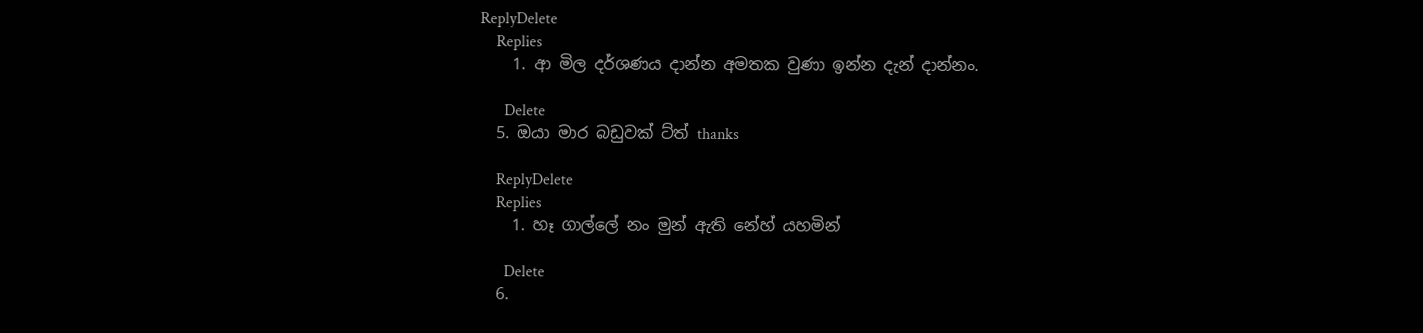ReplyDelete
    Replies
    1. ආ මිල දර්ශණය දාන්න අමතක වුණා ඉන්න දැන් දාන්නං.

      Delete
  5. ඔයා මාර බඩුවක් ට්ත් thanks

    ReplyDelete
    Replies
    1. හෑ ගාල්ලේ නං මුන් ඇති නේහ් යහමින්

      Delete
  6.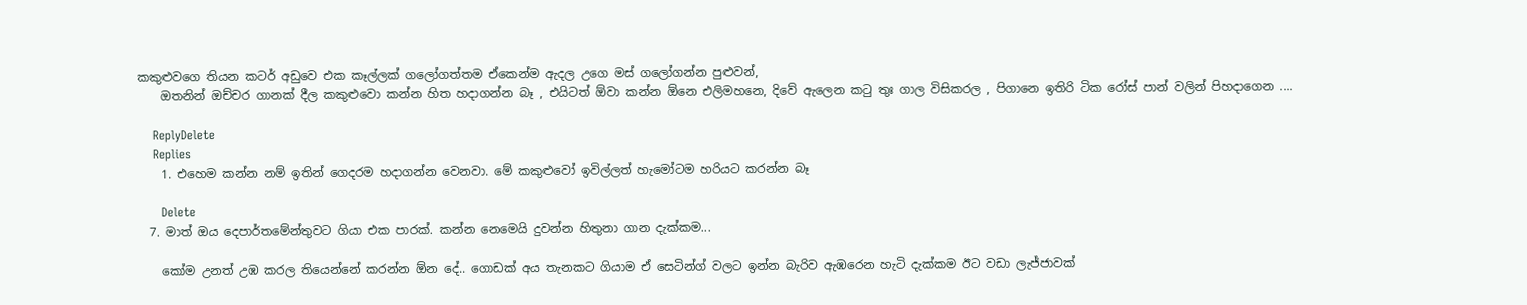කකුළුවගෙ තියන කටර් අඩුවෙ එක කෑල්ලක් ගලෝගත්තම ඒකෙන්ම ඇදල උගෙ මස් ගලෝගන්න පුළුවන්,
    ඔතනින් ඔච්චර ගානක් දීල කකුළුවො කන්න හිත හදාගන්න බෑ , එයිටත් ඕවා කන්න ඕනෙ එලිමහනෙ, දිවේ ඇලෙන කටු තුඃ ගාල විසිකරල , පිගානෙ ඉතිරි ටික රෝස් පාන් වලින් පිහදාගෙන ....

    ReplyDelete
    Replies
    1. එහෙම කන්න නම් ඉතින් ගෙදරම හදාගන්න වෙනවා. මේ කකුළුවෝ ඉවිල්ලත් හැමෝටම හරියට කරන්න බෑ

      Delete
  7. මාත් ඔය දෙපාර්තමේන්තුවට ගියා එක පාරක්. කන්න නෙමෙයි දුවන්න හිතුනා ගාන දැක්කම...

    කෝම උනත් උඹ කරල තියෙන්නේ කරන්න ඕන දේ.. ගොඩක් අය තැනකට ගියාම ඒ සෙටින්ග් වලට ඉන්න බැරිව ඇඹරෙන හැටි දැක්කම ඊට වඩා ලැජ්ජාවක්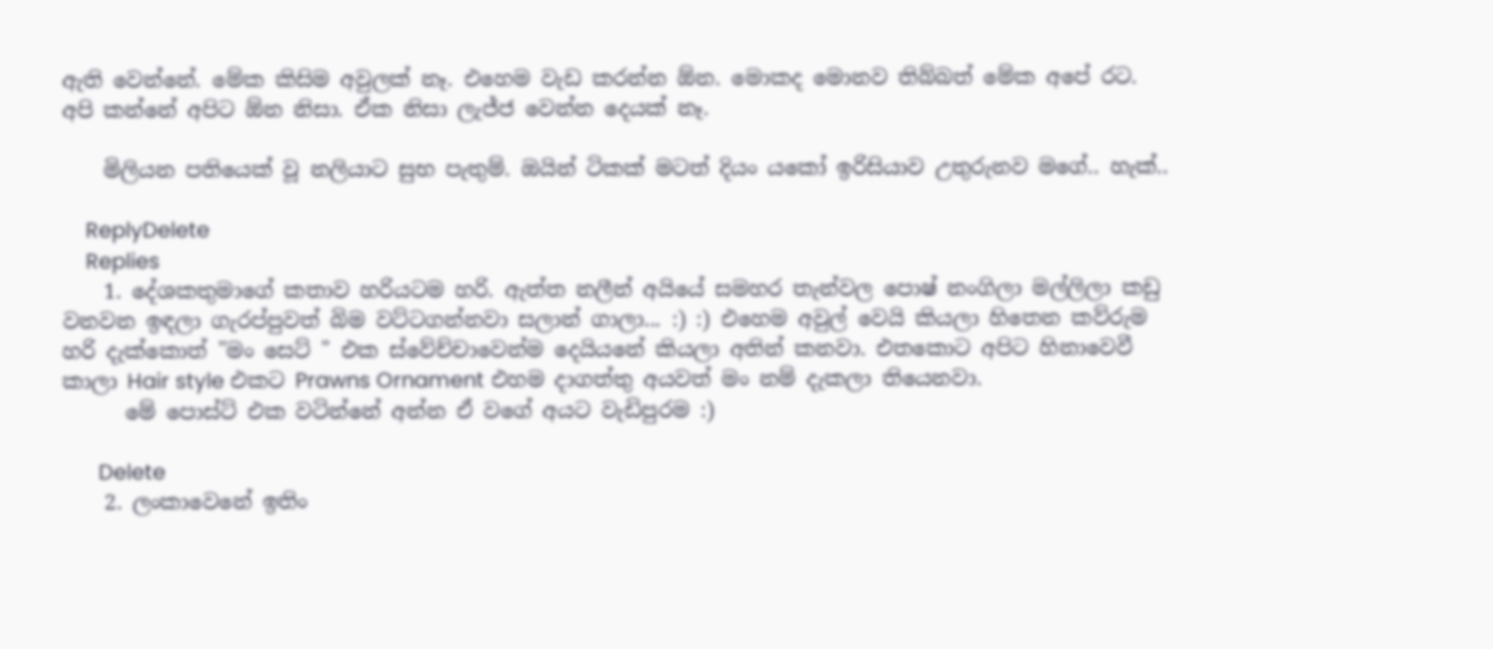ඇති වෙන්නේ. මේක කිසිම අවුලක් නෑ. එහෙම වැඩ කරන්න ඕන. මොකද මොනව තිබ්බත් මේක අපේ රට. අපි කන්නේ අපිට ඕන නිසා. ඒක නිසා ලැජ්ජ වෙන්න දෙයක් නෑ.

    මිලියන පතියෙක් වූ නලියාට සුභ පැතුම්. ඔයින් ටිකක් මටත් දියං යකෝ ඉරිසියාව උතුරුනව මගේ.. හැක්..

    ReplyDelete
    Replies
    1. දේශකතුමාගේ කතාව හරියටම හරි. ඇත්ත නලීන් අයියේ සමහර තැන්වල පොෂ් නංගිලා මල්ලිලා කඩු වනවන ඉඳලා ගැරප්පුවත් බිම වට්ටගන්නවා සලාන් ගාලා... :) :) එහෙම අවුල් වෙයි කියලා හිතෙන කව්රුම හරි දැක්කොත් "මං සෙට් " එක ස්වේච්චාවෙන්ම දෙයියනේ කියලා අතින් කනවා. එතකොට අපිට හිනාවෙවී කාලා Hair style එකට Prawns Ornament එහම දාගත්තු අයවත් මං නම් දැකලා තියෙනවා.
      මේ පොස්ට් එක වටින්නේ අන්න ඒ වගේ අයට වැඩිපුරම :)

      Delete
    2. ලංකාවෙනේ ඉතිං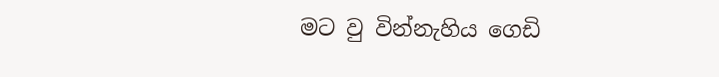මට වු වින්නැහිය ගෙඩි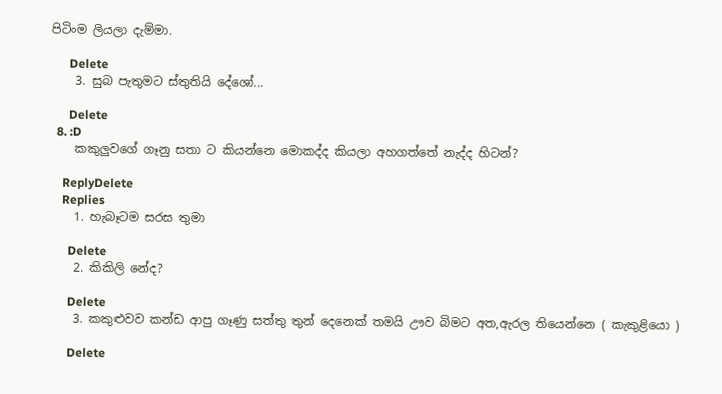පිටිංම ලියලා දැම්මා.

      Delete
    3. සුබ පැතුමට ස්තුතියි දේශෝ...

      Delete
  8. :D
    කකුලුවගේ ගෑනු සතා ට කියන්නෙ මොකද්ද කියලා අහගත්තේ නැද්ද හිටන්?

    ReplyDelete
    Replies
    1. හැබෑටම සරස තුමා

      Delete
    2. කිකිලි නේද?

      Delete
    3. කකුළුවව කන්ඩ ආපු ගෑණු සත්තු තුන් දෙනෙක් තමයි ඌව බිමට අත,ඇරල තියෙන්නෙ ( කැකුළියො )

      Delete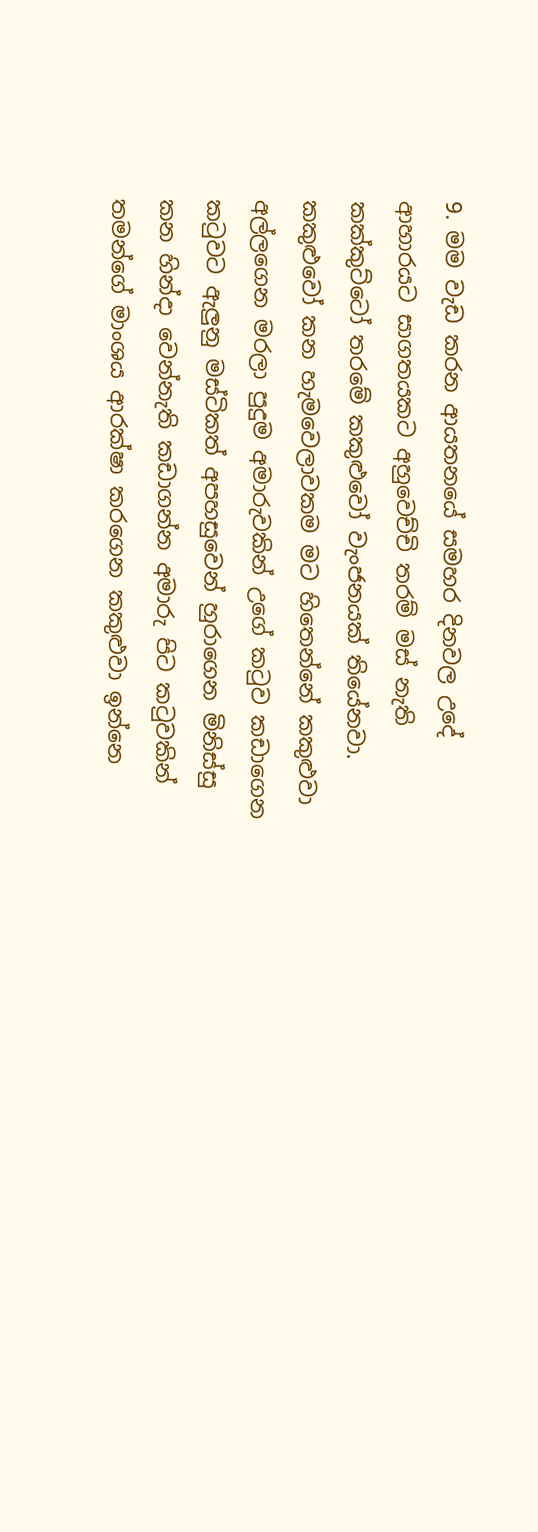9. මම වැඩ කරන ආයතනයේ සමහර දිනවල උදේ ආහාරයට සාගතයකට අහුවෙච්චි තරම් මස් නැති කක්කුට්ටෝ තරමේ කකුළුවෝ වැංජනයක් තියේනවා. කකුළුවෝ කන හැමවෙලාවකම මට හිතෙන්නේ කකුළුවා අල්ලගෙන මරලා පුදුම අමාරුවකින් උගේ කටුව කඩාගෙන කටුවට ඇලුනු මස්ටිකත් අපහසුවෙන් හුරාගෙන මිනිස්සු කන හින්දා වෙන්නැති කඩාගන්න අමාරු පිට කටුවකින් තමන්ගේ මාංශය ආරක්ෂා කරගෙන කකුළුවා ඉන්නෙ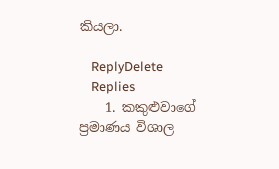කියලා.

    ReplyDelete
    Replies
    1. කකුළුවාගේ ප්‍රමාණය විශාල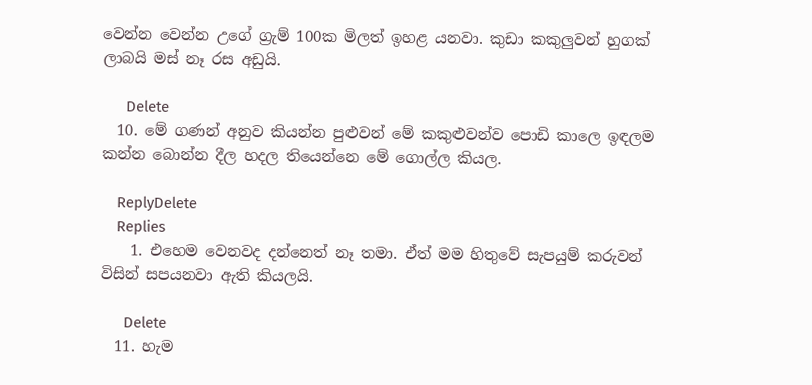වෙන්න වෙන්න උගේ ග්‍රැම් 100ක මිලත් ඉහළ යනවා. කුඩා කකුලුවන් හුගක් ලාබයි මස් නෑ රස අඩුයි.

      Delete
  10. මේ ගණන් අනුව කියන්න පුළුවන් මේ කකුළුවන්ව පොඩි කාලෙ ඉඳලම කන්න බොන්න දීල හදල තියෙන්නෙ මේ ගොල්ල කියල.

    ReplyDelete
    Replies
    1. එහෙම වෙනවද දන්නෙත් නෑ තමා. ඒත් මම හිතුවේ සැපයුම් කරුවන් විසින් සපයනවා ඇති කියලයි.

      Delete
  11. හැම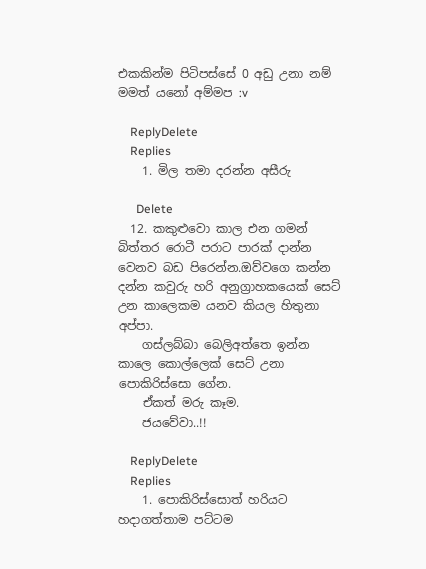එකකින්ම පිටිපස්සේ 0 අඩු උනා නම් මමත් යනෝ අම්මප :v

    ReplyDelete
    Replies
    1. මිල තමා දරන්න අසීරු

      Delete
  12. කකුළුවො කාල එන ගමන් බිත්තර රොටී පරාට පාරක් දාන්න වෙනව බඩ පිරෙන්න.ඔව්වගෙ කන්න දන්න කවුරු හරි අනුග්‍රාහකයෙක් සෙට් උන කාලෙකම යනව කියල හිතුනා අප්පා.
    ගස්ලබ්බා බෙලිඅත්තෙ ඉන්න කාලෙ කොල්ලෙක් සෙට් උනා පොකිරිස්සො ගේන.
    ඒකත් මරු කෑම.
    ජයවේවා..!!

    ReplyDelete
    Replies
    1. පොකිරිස්සොත් හරියට හදාගත්තාම පට්ටම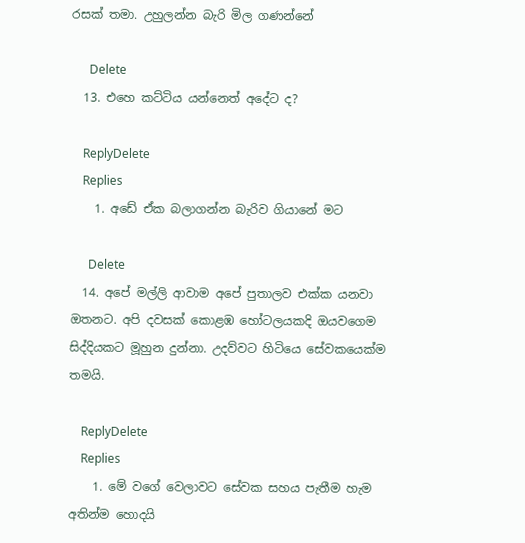රසක් තමා. උහුලන්න බැරි මිල ගණන්නේ

      Delete
  13. එහෙ කට්ටිය යන්නෙත් අදේට ද?

    ReplyDelete
    Replies
    1. අඩේ ඒක බලාගන්න බැරිව ගියානේ මට

      Delete
  14. අපේ මල්ලි ආවාම අපේ පුතාලව එක්ක යනවා ඔතනට. අපි දවසක් කොළඹ හෝටලයකදි ඔයවගෙම සිද්දියකට මූහුන දුන්නා. උදව්වට හිටියෙ සේවකයෙක්ම තමයි.

    ReplyDelete
    Replies
    1. මේ වගේ වෙලාවට සේවක සහය පැතීම හැම අතින්ම හොදයි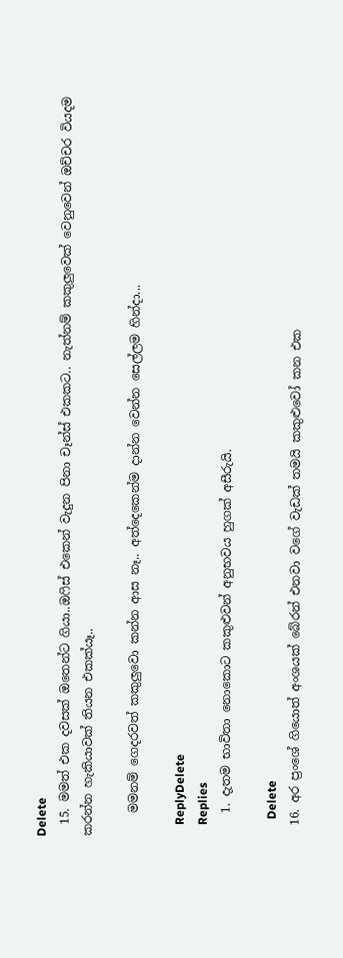Delete
  15. මමත් එක දවසක් ඔතෙන්ට ගියා..ඔ‍ෆිස් එකෙන් වැදුන පිනා චෑන්ස් එකකට.. නැත්නම් කකුලුවෙක් වෙනුවෙන් ඔච්චර වියදම කරන්න හැකියාවක් තියන එකක්යෑ..

    මමනම් ගෙදරවත් කකුලුවො කන්න ආස නෑ.. අත්දෙකෙන්ම දාන්න වෙන්න සෙල්ලම හින්දා...

    ReplyDelete
    Replies
    1. දැතම භාවිතා නොකොට කකුළුවන් අනුභවය හුගක් අසීරුයි.

      Delete
  16. අර ප්‍රංශේ ගියොත් අංශයක් බේරන් එනවා වගේ වැඩක් තමයි කකුළුවෝ කන එක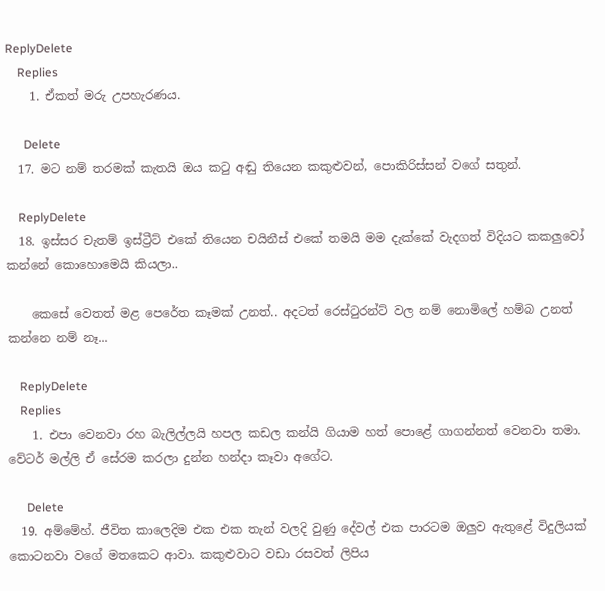ReplyDelete
    Replies
    1. ඒකත් මරු උපහැරණය.

      Delete
  17. මට නම් තරමක් කැතයි ඔය කටු අඬු තියෙන කකුළුවන්, පොකිරිස්සන් වගේ සතුන්.

    ReplyDelete
  18. ඉස්සර චැතම් ඉස්ට්‍රීට් එකේ තියෙන චයිනීස් එකේ තමයි මම දැක්කේ වැදගත් විදියට කකලුවෝ කන්නේ කොහොමෙයි කියලා..

    කෙසේ වෙතත් මළ පෙරේත කෑමක් උනත්.. අදටත් රෙස්ටුරන්ට් වල නම් නොමිලේ හම්බ උනත් කන්නෙ නම් නෑ...

    ReplyDelete
    Replies
    1. එපා වෙනවා රහ බැලිල්ලයි හපල කඩල කන්යි ගියාම හත් පොළේ ගාගන්නත් වෙනවා තමා. වේටර් මල්ලි ඒ සේරම කරලා දුන්න හන්දා කෑවා අගේට.

      Delete
  19. අම්මේහ්. ජීවිත කාලෙදිම එක එක තැන් වලදි වුණු දේවල් එක පාරටම ඔලුව ඇතුළේ විදුලියක් කොටනවා වගේ මතකෙට ආවා. කකුළුවාට වඩා රසවත් ලිපිය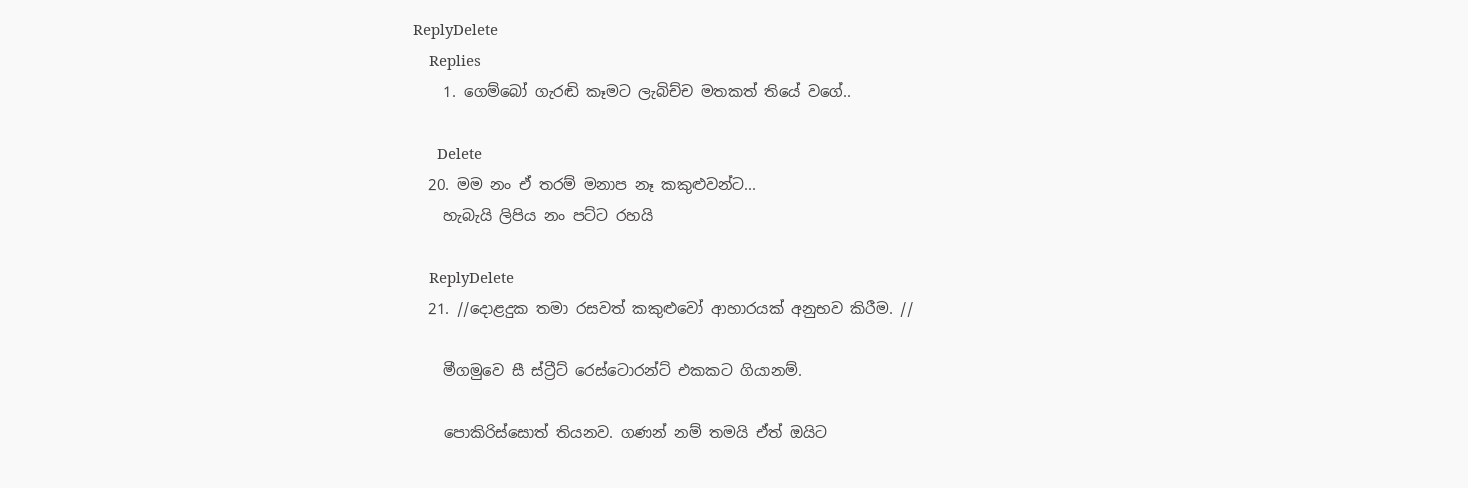ReplyDelete
    Replies
    1. ගෙම්බෝ ගැරඬි කෑමට ලැබිච්ච මතකත් තියේ වගේ..

      Delete
  20. මම නං ඒ තරම් මනාප නෑ කකුළුවන්ට...
    හැබැයි ලිපිය නං පට්ට රහයි

    ReplyDelete
  21. //දොළදුක තමා රසවත් කකුළුවෝ ආහාරයක් අනුභව කිරීම. //

    මීගමුවෙ සී ස්ට්‍රීට් රෙස්ටොරන්ට් එකකට ගියානම්.

    පොකිරිස්සොත් තියනව. ගණන් නම් තමයි ඒත් ඔයිට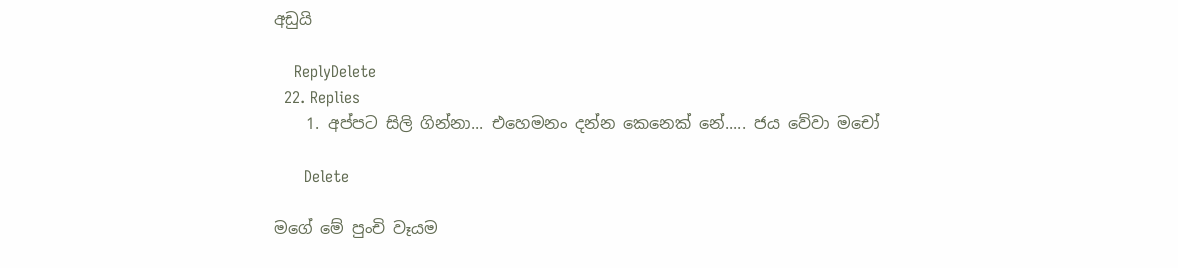අඩුයි

    ReplyDelete
  22. Replies
    1. අප්පට සිලි ගින්නා... එහෙමනං දන්න කෙනෙක් නේ..... ජය වේවා මචෝ

      Delete

මගේ මේ පුංචි වෑයම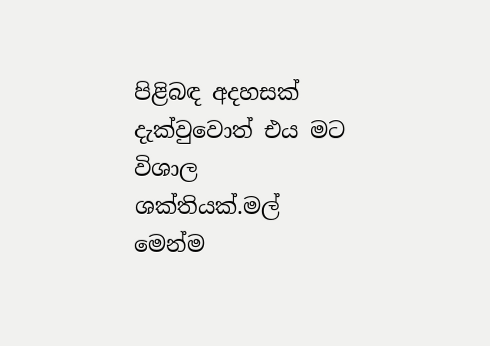පිළිබඳ අදහසක් දැක්වුවොත් එය මට විශාල ශක්තියක්.මල් මෙන්ම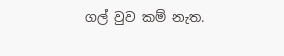ගල් වුව කම් නැත.